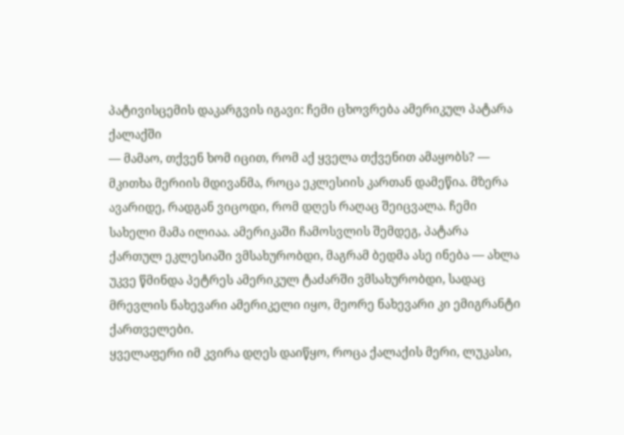პატივისცემის დაკარგვის იგავი: ჩემი ცხოვრება ამერიკულ პატარა ქალაქში
— მამაო, თქვენ ხომ იცით, რომ აქ ყველა თქვენით ამაყობს? — მკითხა მერიის მდივანმა, როცა ეკლესიის კართან დამეწია. მზერა ავარიდე, რადგან ვიცოდი, რომ დღეს რაღაც შეიცვალა. ჩემი სახელი მამა ილიაა. ამერიკაში ჩამოსვლის შემდეგ, პატარა ქართულ ეკლესიაში ვმსახურობდი, მაგრამ ბედმა ასე ინება — ახლა უკვე წმინდა პეტრეს ამერიკულ ტაძარში ვმსახურობდი, სადაც მრევლის ნახევარი ამერიკელი იყო, მეორე ნახევარი კი ემიგრანტი ქართველები.
ყველაფერი იმ კვირა დღეს დაიწყო, როცა ქალაქის მერი, ლუკასი,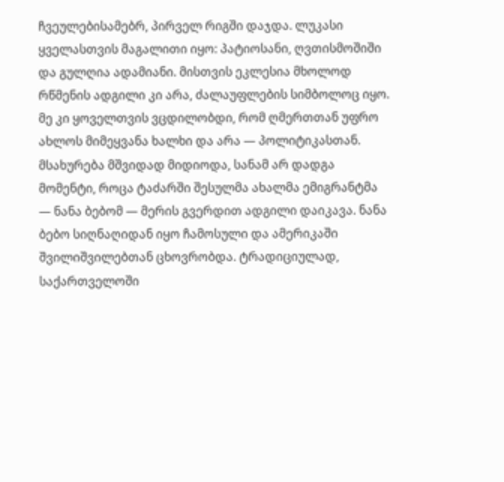ჩვეულებისამებრ, პირველ რიგში დაჯდა. ლუკასი ყველასთვის მაგალითი იყო: პატიოსანი, ღვთისმოშიში და გულღია ადამიანი. მისთვის ეკლესია მხოლოდ რწმენის ადგილი კი არა, ძალაუფლების სიმბოლოც იყო. მე კი ყოველთვის ვცდილობდი, რომ ღმერთთან უფრო ახლოს მიმეყვანა ხალხი და არა — პოლიტიკასთან.
მსახურება მშვიდად მიდიოდა, სანამ არ დადგა მომენტი, როცა ტაძარში შესულმა ახალმა ემიგრანტმა — ნანა ბებომ — მერის გვერდით ადგილი დაიკავა. ნანა ბებო სიღნაღიდან იყო ჩამოსული და ამერიკაში შვილიშვილებთან ცხოვრობდა. ტრადიციულად, საქართველოში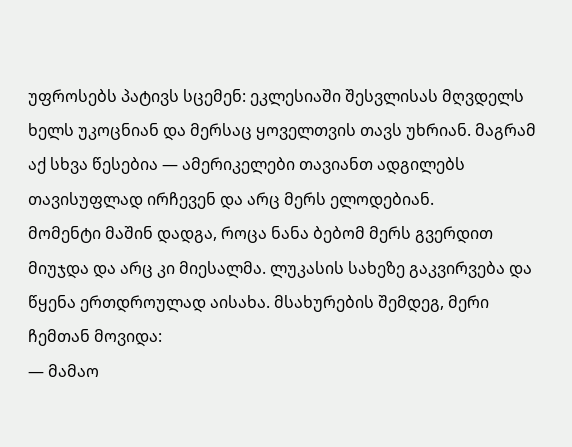უფროსებს პატივს სცემენ: ეკლესიაში შესვლისას მღვდელს ხელს უკოცნიან და მერსაც ყოველთვის თავს უხრიან. მაგრამ აქ სხვა წესებია — ამერიკელები თავიანთ ადგილებს თავისუფლად ირჩევენ და არც მერს ელოდებიან.
მომენტი მაშინ დადგა, როცა ნანა ბებომ მერს გვერდით მიუჯდა და არც კი მიესალმა. ლუკასის სახეზე გაკვირვება და წყენა ერთდროულად აისახა. მსახურების შემდეგ, მერი ჩემთან მოვიდა:
— მამაო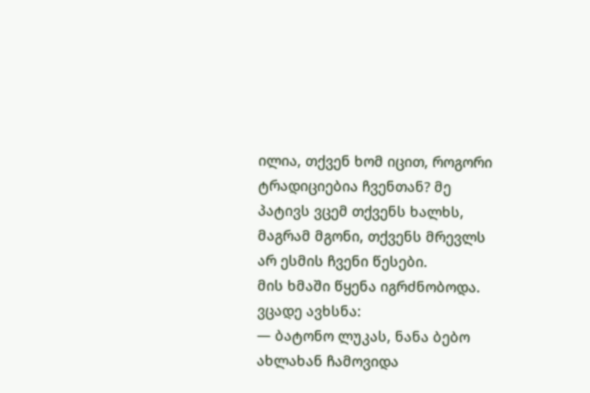ილია, თქვენ ხომ იცით, როგორი ტრადიციებია ჩვენთან? მე პატივს ვცემ თქვენს ხალხს, მაგრამ მგონი, თქვენს მრევლს არ ესმის ჩვენი წესები.
მის ხმაში წყენა იგრძნობოდა. ვცადე ავხსნა:
— ბატონო ლუკას, ნანა ბებო ახლახან ჩამოვიდა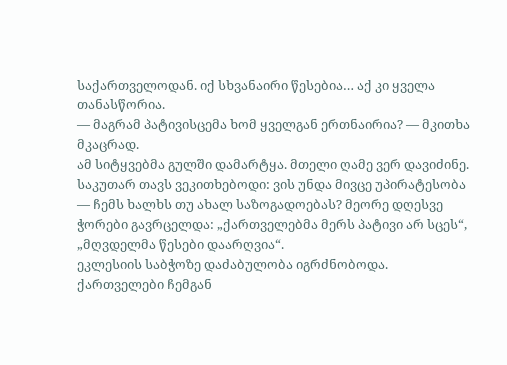საქართველოდან. იქ სხვანაირი წესებია… აქ კი ყველა თანასწორია.
— მაგრამ პატივისცემა ხომ ყველგან ერთნაირია? — მკითხა მკაცრად.
ამ სიტყვებმა გულში დამარტყა. მთელი ღამე ვერ დავიძინე. საკუთარ თავს ვეკითხებოდი: ვის უნდა მივცე უპირატესობა — ჩემს ხალხს თუ ახალ საზოგადოებას? მეორე დღესვე ჭორები გავრცელდა: „ქართველებმა მერს პატივი არ სცეს“, „მღვდელმა წესები დაარღვია“.
ეკლესიის საბჭოზე დაძაბულობა იგრძნობოდა. ქართველები ჩემგან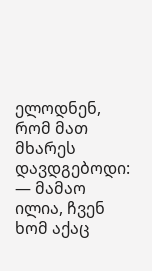ელოდნენ, რომ მათ მხარეს დავდგებოდი:
— მამაო ილია, ჩვენ ხომ აქაც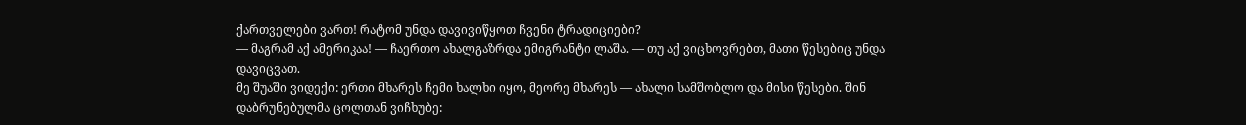ქართველები ვართ! რატომ უნდა დავივიწყოთ ჩვენი ტრადიციები?
— მაგრამ აქ ამერიკაა! — ჩაერთო ახალგაზრდა ემიგრანტი ლაშა. — თუ აქ ვიცხოვრებთ, მათი წესებიც უნდა დავიცვათ.
მე შუაში ვიდექი: ერთი მხარეს ჩემი ხალხი იყო, მეორე მხარეს — ახალი სამშობლო და მისი წესები. შინ დაბრუნებულმა ცოლთან ვიჩხუბე: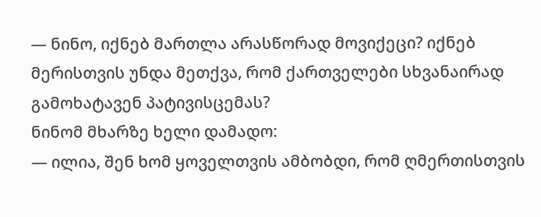— ნინო, იქნებ მართლა არასწორად მოვიქეცი? იქნებ მერისთვის უნდა მეთქვა, რომ ქართველები სხვანაირად გამოხატავენ პატივისცემას?
ნინომ მხარზე ხელი დამადო:
— ილია, შენ ხომ ყოველთვის ამბობდი, რომ ღმერთისთვის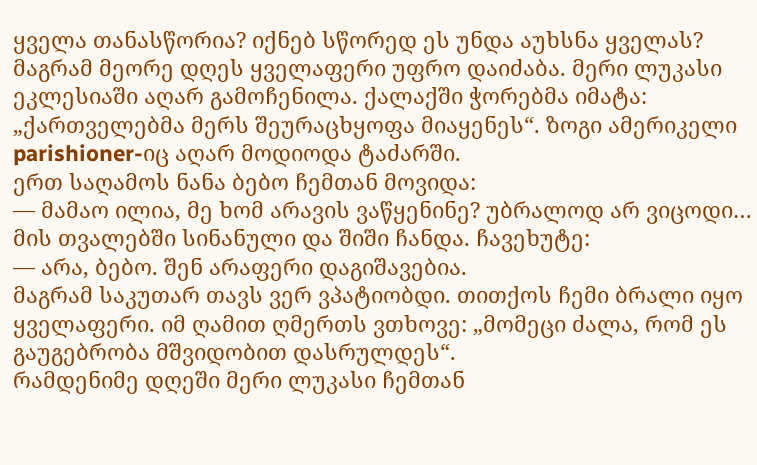ყველა თანასწორია? იქნებ სწორედ ეს უნდა აუხსნა ყველას?
მაგრამ მეორე დღეს ყველაფერი უფრო დაიძაბა. მერი ლუკასი ეკლესიაში აღარ გამოჩენილა. ქალაქში ჭორებმა იმატა: „ქართველებმა მერს შეურაცხყოფა მიაყენეს“. ზოგი ამერიკელი parishioner-იც აღარ მოდიოდა ტაძარში.
ერთ საღამოს ნანა ბებო ჩემთან მოვიდა:
— მამაო ილია, მე ხომ არავის ვაწყენინე? უბრალოდ არ ვიცოდი…
მის თვალებში სინანული და შიში ჩანდა. ჩავეხუტე:
— არა, ბებო. შენ არაფერი დაგიშავებია.
მაგრამ საკუთარ თავს ვერ ვპატიობდი. თითქოს ჩემი ბრალი იყო ყველაფერი. იმ ღამით ღმერთს ვთხოვე: „მომეცი ძალა, რომ ეს გაუგებრობა მშვიდობით დასრულდეს“.
რამდენიმე დღეში მერი ლუკასი ჩემთან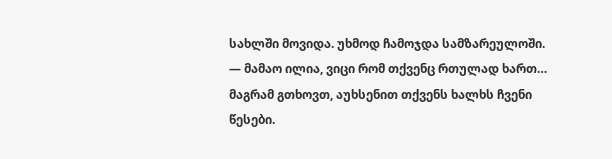სახლში მოვიდა. უხმოდ ჩამოჯდა სამზარეულოში.
— მამაო ილია, ვიცი რომ თქვენც რთულად ხართ… მაგრამ გთხოვთ, აუხსენით თქვენს ხალხს ჩვენი წესები.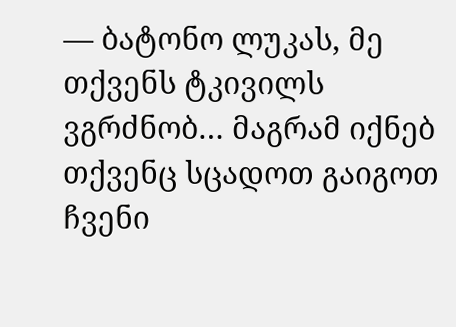— ბატონო ლუკას, მე თქვენს ტკივილს ვგრძნობ… მაგრამ იქნებ თქვენც სცადოთ გაიგოთ ჩვენი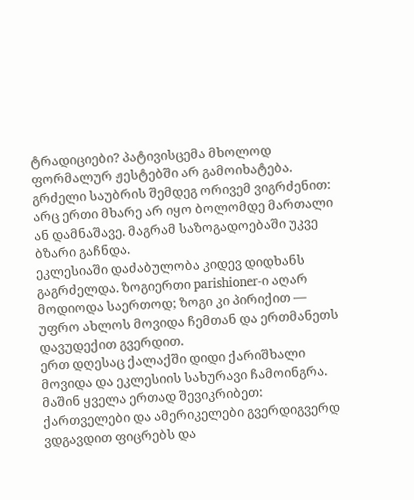ტრადიციები? პატივისცემა მხოლოდ ფორმალურ ჟესტებში არ გამოიხატება.
გრძელი საუბრის შემდეგ ორივემ ვიგრძენით: არც ერთი მხარე არ იყო ბოლომდე მართალი ან დამნაშავე. მაგრამ საზოგადოებაში უკვე ბზარი გაჩნდა.
ეკლესიაში დაძაბულობა კიდევ დიდხანს გაგრძელდა. ზოგიერთი parishioner-ი აღარ მოდიოდა საერთოდ; ზოგი კი პირიქით — უფრო ახლოს მოვიდა ჩემთან და ერთმანეთს დავუდექით გვერდით.
ერთ დღესაც ქალაქში დიდი ქარიშხალი მოვიდა და ეკლესიის სახურავი ჩამოინგრა. მაშინ ყველა ერთად შევიკრიბეთ: ქართველები და ამერიკელები გვერდიგვერდ ვდგავდით ფიცრებს და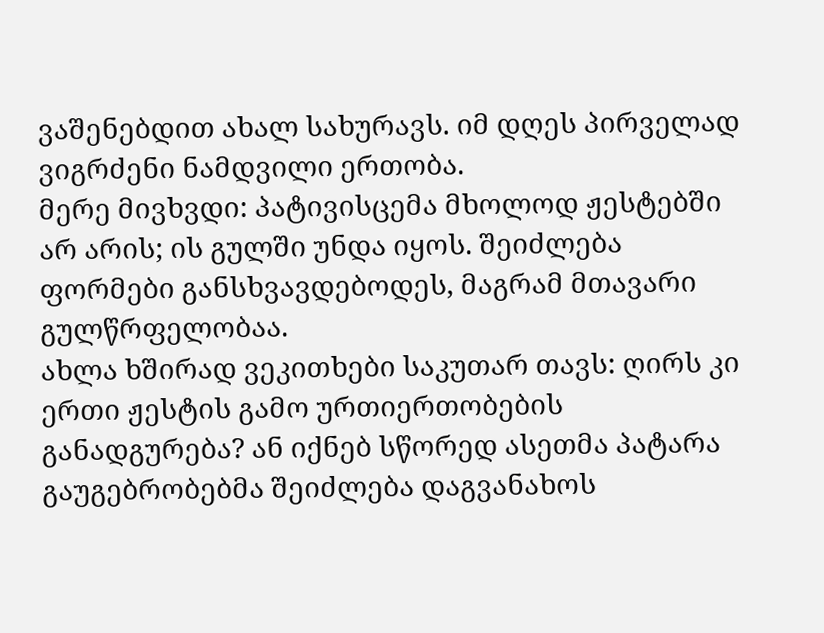ვაშენებდით ახალ სახურავს. იმ დღეს პირველად ვიგრძენი ნამდვილი ერთობა.
მერე მივხვდი: პატივისცემა მხოლოდ ჟესტებში არ არის; ის გულში უნდა იყოს. შეიძლება ფორმები განსხვავდებოდეს, მაგრამ მთავარი გულწრფელობაა.
ახლა ხშირად ვეკითხები საკუთარ თავს: ღირს კი ერთი ჟესტის გამო ურთიერთობების განადგურება? ან იქნებ სწორედ ასეთმა პატარა გაუგებრობებმა შეიძლება დაგვანახოს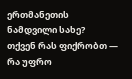ერთმანეთის ნამდვილი სახე?
თქვენ რას ფიქრობთ — რა უფრო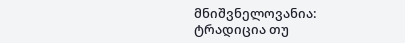მნიშვნელოვანია: ტრადიცია თუ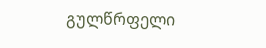გულწრფელი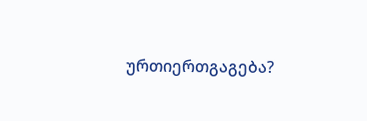ურთიერთგაგება?